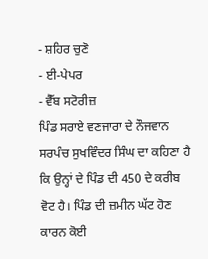- ਸ਼ਹਿਰ ਚੁਣੋ
- ਈ-ਪੇਪਰ
- ਵੈੱਬ ਸਟੋਰੀਜ਼
ਪਿੰਡ ਸਰਾਏ ਵਣਜਾਰਾ ਦੇ ਨੌਜਵਾਨ ਸਰਪੰਚ ਸੁਖਵਿੰਦਰ ਸਿੰਘ ਦਾ ਕਹਿਣਾ ਹੈ ਕਿ ਉਨ੍ਹਾਂ ਦੇ ਪਿੰਡ ਦੀ 450 ਦੇ ਕਰੀਬ ਵੋਟ ਹੈ। ਪਿੰਡ ਦੀ ਜ਼ਮੀਨ ਘੱਟ ਹੋਣ ਕਾਰਨ ਕੋਈ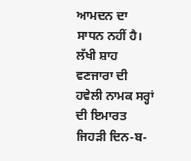ਆਮਦਨ ਦਾ ਸਾਧਨ ਨਹੀਂ ਹੈ। ਲੱਖੀ ਸ਼ਾਹ ਵਣਜਾਰਾ ਦੀ ਹਵੇਲੀ ਨਾਮਕ ਸਰ੍ਹਾਂ ਦੀ ਇਮਾਰਤ ਜਿਹੜੀ ਦਿਨ-ਬ-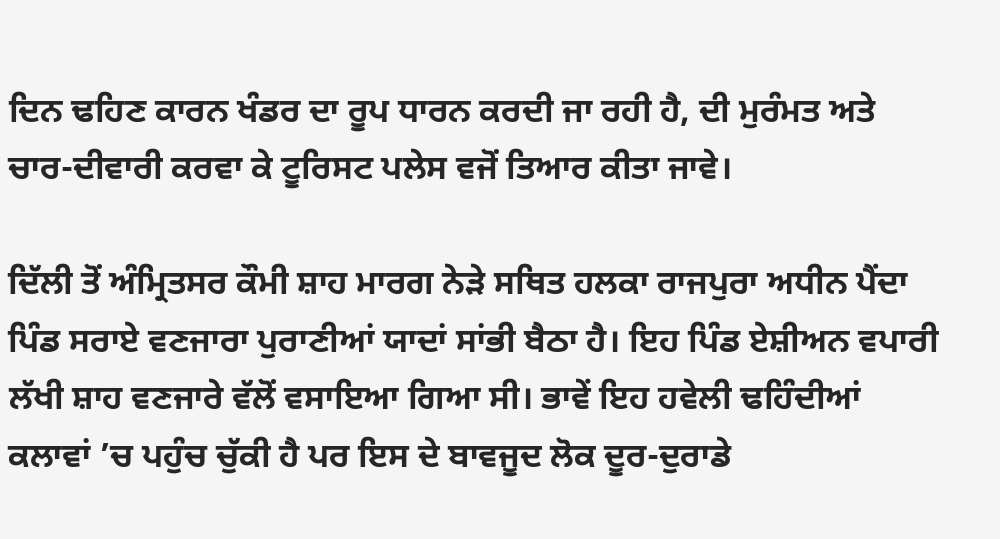ਦਿਨ ਢਹਿਣ ਕਾਰਨ ਖੰਡਰ ਦਾ ਰੂਪ ਧਾਰਨ ਕਰਦੀ ਜਾ ਰਹੀ ਹੈ, ਦੀ ਮੁਰੰਮਤ ਅਤੇ ਚਾਰ-ਦੀਵਾਰੀ ਕਰਵਾ ਕੇ ਟੂਰਿਸਟ ਪਲੇਸ ਵਜੋਂ ਤਿਆਰ ਕੀਤਾ ਜਾਵੇ।

ਦਿੱਲੀ ਤੋਂ ਅੰਮ੍ਰਿਤਸਰ ਕੌਮੀ ਸ਼ਾਹ ਮਾਰਗ ਨੇੜੇ ਸਥਿਤ ਹਲਕਾ ਰਾਜਪੁਰਾ ਅਧੀਨ ਪੈਂਦਾ ਪਿੰਡ ਸਰਾਏ ਵਣਜਾਰਾ ਪੁਰਾਣੀਆਂ ਯਾਦਾਂ ਸਾਂਭੀ ਬੈਠਾ ਹੈ। ਇਹ ਪਿੰਡ ਏਸ਼ੀਅਨ ਵਪਾਰੀ ਲੱਖੀ ਸ਼ਾਹ ਵਣਜਾਰੇ ਵੱਲੋਂ ਵਸਾਇਆ ਗਿਆ ਸੀ। ਭਾਵੇਂ ਇਹ ਹਵੇਲੀ ਢਹਿੰਦੀਆਂ ਕਲਾਵਾਂ ’ਚ ਪਹੁੰਚ ਚੁੱਕੀ ਹੈ ਪਰ ਇਸ ਦੇ ਬਾਵਜੂਦ ਲੋਕ ਦੂਰ-ਦੁਰਾਡੇ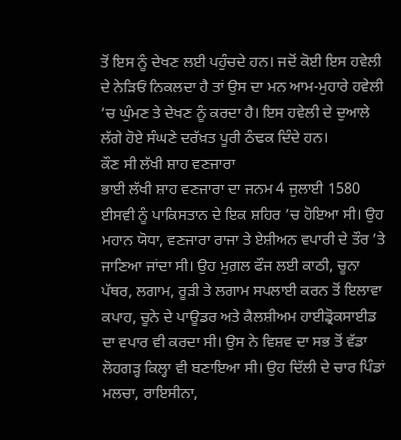ਤੋਂ ਇਸ ਨੂੰ ਦੇਖਣ ਲਈ ਪਹੁੰਚਦੇ ਹਨ। ਜਦੋਂ ਕੋਈ ਇਸ ਹਵੇਲੀ ਦੇ ਨੇੜਿਓਂ ਨਿਕਲਦਾ ਹੈ ਤਾਂ ਉਸ ਦਾ ਮਨ ਆਮ-ਮੁਹਾਰੇ ਹਵੇਲੀ ’ਚ ਘੁੰਮਣ ਤੇ ਦੇਖਣ ਨੂੰ ਕਰਦਾ ਹੈ। ਇਸ ਹਵੇਲੀ ਦੇ ਦੁਆਲੇ ਲੱਗੇ ਹੋਏ ਸੰਘਣੇ ਦਰੱਖ਼ਤ ਪੂਰੀ ਠੰਢਕ ਦਿੰਦੇ ਹਨ।
ਕੌਣ ਸੀ ਲੱਖੀ ਸ਼ਾਹ ਵਣਜਾਰਾ
ਭਾਈ ਲੱਖੀ ਸ਼ਾਹ ਵਣਜਾਰਾ ਦਾ ਜਨਮ 4 ਜੁਲਾਈ 1580 ਈਸਵੀ ਨੂੰ ਪਾਕਿਸਤਾਨ ਦੇ ਇਕ ਸ਼ਹਿਰ ’ਚ ਹੋਇਆ ਸੀ। ਉਹ ਮਹਾਨ ਯੋਧਾ, ਵਣਜਾਰਾ ਰਾਜਾ ਤੇ ਏਸ਼ੀਅਨ ਵਪਾਰੀ ਦੇ ਤੌਰ ’ਤੇ ਜਾਣਿਆ ਜਾਂਦਾ ਸੀ। ਉਹ ਮੁਗ਼ਲ ਫੌਜ ਲਈ ਕਾਠੀ, ਚੂਨਾ ਪੱਥਰ, ਲਗਾਮ, ਰੂੜੀ ਤੇ ਲਗਾਮ ਸਪਲਾਈ ਕਰਨ ਤੋਂ ਇਲਾਵਾ ਕਪਾਹ, ਚੂਨੇ ਦੇ ਪਾਊਡਰ ਅਤੇ ਕੈਲਸ਼ੀਅਮ ਹਾਈਡ੍ਰੋਕਸਾਈਡ ਦਾ ਵਪਾਰ ਵੀ ਕਰਦਾ ਸੀ। ਉਸ ਨੇ ਵਿਸ਼ਵ ਦਾ ਸਭ ਤੋਂ ਵੱਡਾ ਲੋਹਗੜ੍ਹ ਕਿਲ੍ਹਾ ਵੀ ਬਣਾਇਆ ਸੀ। ਉਹ ਦਿੱਲੀ ਦੇ ਚਾਰ ਪਿੰਡਾਂ ਮਲਚਾ, ਰਾਇਸੀਨਾ,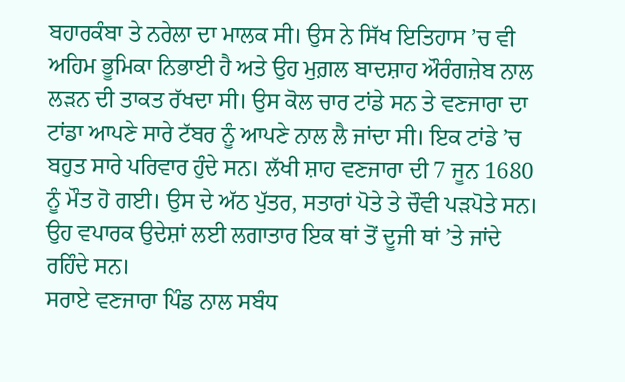ਬਹਾਰਕੰਬਾ ਤੇ ਨਰੇਲਾ ਦਾ ਮਾਲਕ ਸੀ। ਉਸ ਨੇ ਸਿੱਖ ਇਤਿਹਾਸ ’ਚ ਵੀ ਅਹਿਮ ਭੂਮਿਕਾ ਨਿਭਾਈ ਹੈ ਅਤੇ ਉਹ ਮੁਗ਼ਲ ਬਾਦਸ਼ਾਹ ਔਰੰਗਜ਼ੇਬ ਨਾਲ ਲੜਨ ਦੀ ਤਾਕਤ ਰੱਖਦਾ ਸੀ। ਉਸ ਕੋਲ ਚਾਰ ਟਾਂਡੇ ਸਨ ਤੇ ਵਣਜਾਰਾ ਦਾ ਟਾਂਡਾ ਆਪਣੇ ਸਾਰੇ ਟੱਬਰ ਨੂੰ ਆਪਣੇ ਨਾਲ ਲੈ ਜਾਂਦਾ ਸੀ। ਇਕ ਟਾਂਡੇ ’ਚ ਬਹੁਤ ਸਾਰੇ ਪਰਿਵਾਰ ਹੁੰਦੇ ਸਨ। ਲੱਖੀ ਸ਼ਾਹ ਵਣਜਾਰਾ ਦੀ 7 ਜੂਨ 1680 ਨੂੰ ਮੌਤ ਹੋ ਗਈ। ਉਸ ਦੇ ਅੱਠ ਪੁੱਤਰ, ਸਤਾਰਾਂ ਪੋਤੇ ਤੇ ਚੌਵੀ ਪੜਪੋਤੇ ਸਨ। ਉਹ ਵਪਾਰਕ ਉਦੇਸ਼ਾਂ ਲਈ ਲਗਾਤਾਰ ਇਕ ਥਾਂ ਤੋਂ ਦੂਜੀ ਥਾਂ ’ਤੇ ਜਾਂਦੇ ਰਹਿੰਦੇ ਸਨ।
ਸਰਾਏ ਵਣਜਾਰਾ ਪਿੰਡ ਨਾਲ ਸਬੰਧ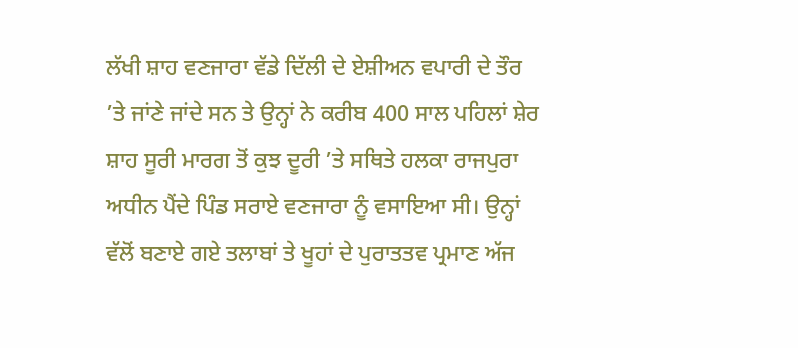ਲੱਖੀ ਸ਼ਾਹ ਵਣਜਾਰਾ ਵੱਡੇ ਦਿੱਲੀ ਦੇ ਏਸ਼ੀਅਨ ਵਪਾਰੀ ਦੇ ਤੌਰ ’ਤੇ ਜਾਂਣੇ ਜਾਂਦੇ ਸਨ ਤੇ ਉਨ੍ਹਾਂ ਨੇ ਕਰੀਬ 400 ਸਾਲ ਪਹਿਲਾਂ ਸ਼ੇਰ ਸ਼ਾਹ ਸੂਰੀ ਮਾਰਗ ਤੋਂ ਕੁਝ ਦੂਰੀ ’ਤੇ ਸਥਿਤੇ ਹਲਕਾ ਰਾਜਪੁਰਾ ਅਧੀਨ ਪੈਂਦੇ ਪਿੰਡ ਸਰਾਏ ਵਣਜਾਰਾ ਨੂੰ ਵਸਾਇਆ ਸੀ। ਉਨ੍ਹਾਂ ਵੱਲੋਂ ਬਣਾਏ ਗਏ ਤਲਾਬਾਂ ਤੇ ਖੂਹਾਂ ਦੇ ਪੁਰਾਤਤਵ ਪ੍ਰਮਾਣ ਅੱਜ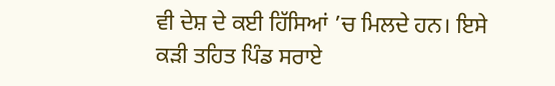ਵੀ ਦੇਸ਼ ਦੇ ਕਈ ਹਿੱਸਿਆਂ ’ਚ ਮਿਲਦੇ ਹਨ। ਇਸੇ ਕੜੀ ਤਹਿਤ ਪਿੰਡ ਸਰਾਏ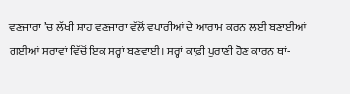ਵਣਜਾਰਾ ’ਚ ਲੱਖੀ ਸ਼ਾਹ ਵਣਜਾਰਾ ਵੱਲੋਂ ਵਪਾਰੀਆਂ ਦੇ ਆਰਾਮ ਕਰਨ ਲਈ ਬਣਾਈਆਂ ਗਈਆਂ ਸਰਾਵਾਂ ਵਿੱਚੋਂ ਇਕ ਸਰ੍ਹਾਂ ਬਣਵਾਈ। ਸਰ੍ਹਾਂ ਕਾਫ਼ੀ ਪੁਰਾਣੀ ਹੋਣ ਕਾਰਨ ਥਾਂ-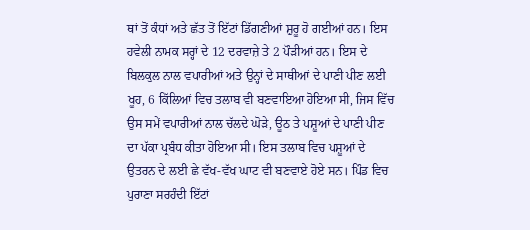ਥਾਂ ਤੋਂ ਕੰਧਾਂ ਅਤੇ ਛੱਤ ਤੋਂ ਇੱਟਾਂ ਡਿੱਗਣੀਆਂ ਸ਼ੁਰੂ ਹੋ ਗਈਆਂ ਹਨ। ਇਸ ਹਵੇਲੀ ਨਾਮਕ ਸਰ੍ਹਾਂ ਦੇ 12 ਦਰਵਾਜ਼ੇ ਤੇ 2 ਪੌੜੀਆਂ ਹਨ। ਇਸ ਦੇ ਬਿਲਕੁਲ ਨਾਲ ਵਪਾਰੀਆਂ ਅਤੇ ਉਨ੍ਹਾਂ ਦੇ ਸਾਥੀਆਂ ਦੇ ਪਾਣੀ ਪੀਣ ਲਈ ਖੂਹ, 6 ਕਿੱਲਿਆਂ ਵਿਚ ਤਲਾਬ ਵੀ ਬਣਵਾਇਆ ਹੋਇਆ ਸੀ, ਜਿਸ ਵਿੱਚ ਉਸ ਸਮੇਂ ਵਪਾਰੀਆਂ ਨਾਲ ਚੱਲਦੇ ਘੋੜੇ, ਊਠ ਤੇ ਪਸ਼ੂਆਂ ਦੇ ਪਾਣੀ ਪੀਣ ਦਾ ਪੱਕਾ ਪ੍ਰਬੰਧ ਕੀਤਾ ਹੋਇਆ ਸੀ। ਇਸ ਤਲਾਬ ਵਿਚ ਪਸ਼ੂਆਂ ਦੇ ਉਤਰਨ ਦੇ ਲਈ ਛੇ ਵੱਖ-ਵੱਖ ਘਾਟ ਵੀ ਬਣਵਾਏ ਹੋਏ ਸਨ। ਪਿੰਡ ਵਿਚ ਪੁਰਾਣਾ ਸਰਹੰਦੀ ਇੱਟਾਂ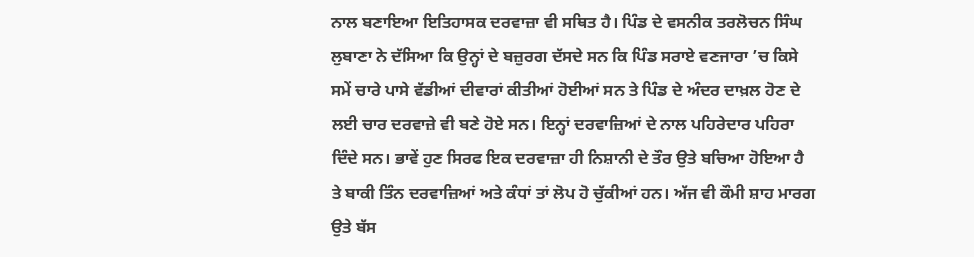ਨਾਲ ਬਣਾਇਆ ਇਤਿਹਾਸਕ ਦਰਵਾਜ਼ਾ ਵੀ ਸਥਿਤ ਹੈ। ਪਿੰਡ ਦੇ ਵਸਨੀਕ ਤਰਲੋਚਨ ਸਿੰਘ ਲੁਬਾਣਾ ਨੇ ਦੱਸਿਆ ਕਿ ਉਨ੍ਹਾਂ ਦੇ ਬਜ਼ੁਰਗ ਦੱਸਦੇ ਸਨ ਕਿ ਪਿੰਡ ਸਰਾਏ ਵਣਜਾਰਾ ’ਚ ਕਿਸੇ ਸਮੇਂ ਚਾਰੇ ਪਾਸੇ ਵੱਡੀਆਂ ਦੀਵਾਰਾਂ ਕੀਤੀਆਂ ਹੋਈਆਂ ਸਨ ਤੇ ਪਿੰਡ ਦੇ ਅੰਦਰ ਦਾਖ਼ਲ ਹੋਣ ਦੇ ਲਈ ਚਾਰ ਦਰਵਾਜ਼ੇ ਵੀ ਬਣੇ ਹੋਏ ਸਨ। ਇਨ੍ਹਾਂ ਦਰਵਾਜ਼ਿਆਂ ਦੇ ਨਾਲ ਪਹਿਰੇਦਾਰ ਪਹਿਰਾ ਦਿੰਦੇ ਸਨ। ਭਾਵੇਂ ਹੁਣ ਸਿਰਫ ਇਕ ਦਰਵਾਜ਼ਾ ਹੀ ਨਿਸ਼ਾਨੀ ਦੇ ਤੌਰ ਉਤੇ ਬਚਿਆ ਹੋਇਆ ਹੈ ਤੇ ਬਾਕੀ ਤਿੰਨ ਦਰਵਾਜ਼ਿਆਂ ਅਤੇ ਕੰਧਾਂ ਤਾਂ ਲੋਪ ਹੋ ਚੁੱਕੀਆਂ ਹਨ। ਅੱਜ ਵੀ ਕੌਮੀ ਸ਼ਾਹ ਮਾਰਗ ਉਤੇ ਬੱਸ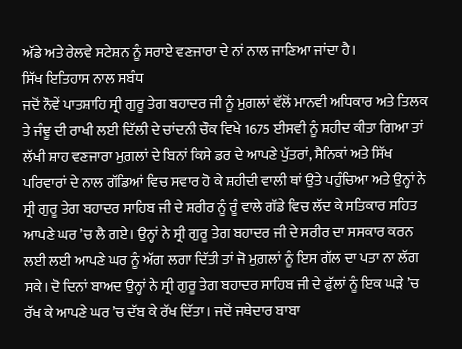ਅੱਡੇ ਅਤੇ ਰੇਲਵੇ ਸਟੇਸ਼ਨ ਨੂੰ ਸਰਾਏ ਵਣਜਾਰਾ ਦੇ ਨਾਂ ਨਾਲ ਜਾਣਿਆ ਜਾਂਦਾ ਹੈ।
ਸਿੱਖ ਇਤਿਹਾਸ ਨਾਲ ਸਬੰਧ
ਜਦੋਂ ਨੌਵੇਂ ਪਾਤਸ਼ਾਹਿ ਸ੍ਰੀ ਗੁਰੂ ਤੇਗ ਬਹਾਦਰ ਜੀ ਨੂੰ ਮੁਗ਼ਲਾਂ ਵੱਲੋਂ ਮਾਨਵੀ ਅਧਿਕਾਰ ਅਤੇ ਤਿਲਕ ਤੇ ਜੰਞੂ ਦੀ ਰਾਖੀ ਲਈ ਦਿੱਲੀ ਦੇ ਚਾਂਦਨੀ ਚੌਕ ਵਿਖੇ 1675 ਈਸਵੀ ਨੂੰ ਸ਼ਹੀਦ ਕੀਤਾ ਗਿਆ ਤਾਂ ਲੱਖੀ ਸ਼ਾਹ ਵਣਜਾਰਾ ਮੁਗ਼ਲਾਂ ਦੇ ਬਿਨਾਂ ਕਿਸੇ ਡਰ ਦੇ ਆਪਣੇ ਪੁੱਤਰਾਂ, ਸੈਨਿਕਾਂ ਅਤੇ ਸਿੱਖ ਪਰਿਵਾਰਾਂ ਦੇ ਨਾਲ ਗੱਡਿਆਂ ਵਿਚ ਸਵਾਰ ਹੋ ਕੇ ਸ਼ਹੀਦੀ ਵਾਲੀ ਥਾਂ ਉਤੇ ਪਹੁੰਚਿਆ ਅਤੇ ਉਨ੍ਹਾਂ ਨੇ ਸ੍ਰੀ ਗੁਰੂ ਤੇਗ ਬਹਾਦਰ ਸਾਹਿਬ ਜੀ ਦੇ ਸ਼ਰੀਰ ਨੂੰ ਰੂੰ ਵਾਲੇ ਗੱਡੇ ਵਿਚ ਲੱਦ ਕੇ ਸਤਿਕਾਰ ਸਹਿਤ ਆਪਣੇ ਘਰ ’ਚ ਲੈ ਗਏ। ਉਨ੍ਹਾਂ ਨੇ ਸ੍ਰੀ ਗੁਰੂ ਤੇਗ ਬਹਾਦਰ ਜੀ ਦੇ ਸਰੀਰ ਦਾ ਸਸਕਾਰ ਕਰਨ ਲਈ ਲਈ ਆਪਣੇ ਘਰ ਨੂੰ ਅੱਗ ਲਗਾ ਦਿੱਤੀ ਤਾਂ ਜੋ ਮੁਗ਼ਲਾਂ ਨੂੰ ਇਸ ਗੱਲ ਦਾ ਪਤਾ ਨਾ ਲੱਗ ਸਕੇ। ਦੋ ਦਿਨਾਂ ਬਾਅਦ ਉਨ੍ਹਾਂ ਨੇ ਸ੍ਰੀ ਗੁਰੂ ਤੇਗ ਬਹਾਦਰ ਸਾਹਿਬ ਜੀ ਦੇ ਫੁੱਲਾਂ ਨੂੰ ਇਕ ਘੜੇ ’ਚ ਰੱਖ ਕੇ ਆਪਣੇ ਘਰ ’ਚ ਦੱਬ ਕੇ ਰੱਖ ਦਿੱਤਾ। ਜਦੋਂ ਜਥੇਦਾਰ ਬਾਬਾ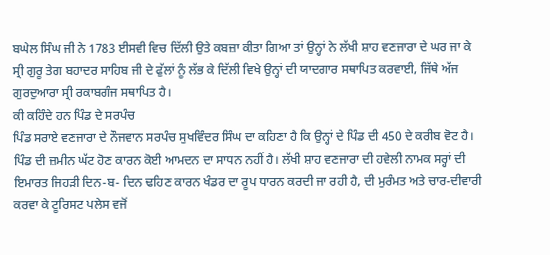ਬਘੇਲ ਸਿੰਘ ਜੀ ਨੇ 1783 ਈਸਵੀ ਵਿਚ ਦਿੱਲੀ ਉਤੇ ਕਬਜ਼ਾ ਕੀਤਾ ਗਿਆ ਤਾਂ ਉਨ੍ਹਾਂ ਨੇ ਲੱਖੀ ਸ਼ਾਹ ਵਣਜਾਰਾ ਦੇ ਘਰ ਜਾ ਕੇ ਸ੍ਰੀ ਗੁਰੂ ਤੇਗ ਬਹਾਦਰ ਸਾਹਿਬ ਜੀ ਦੇ ਫੁੱਲਾਂ ਨੂੰ ਲੱਭ ਕੇ ਦਿੱਲੀ ਵਿਖੇ ਉਨ੍ਹਾਂ ਦੀ ਯਾਦਗਾਰ ਸਥਾਪਿਤ ਕਰਵਾਈ, ਜਿੱਥੇ ਅੱਜ ਗੁਰਦੁਆਰਾ ਸ੍ਰੀ ਰਕਾਬਗੰਜ ਸਥਾਪਿਤ ਹੈ।
ਕੀ ਕਹਿੰਦੇ ਹਨ ਪਿੰਡ ਦੇ ਸਰਪੰਚ
ਪਿੰਡ ਸਰਾਏ ਵਣਜਾਰਾ ਦੇ ਨੌਜਵਾਨ ਸਰਪੰਚ ਸੁਖਵਿੰਦਰ ਸਿੰਘ ਦਾ ਕਹਿਣਾ ਹੈ ਕਿ ਉਨ੍ਹਾਂ ਦੇ ਪਿੰਡ ਦੀ 450 ਦੇ ਕਰੀਬ ਵੋਟ ਹੈ। ਪਿੰਡ ਦੀ ਜ਼ਮੀਨ ਘੱਟ ਹੋਣ ਕਾਰਨ ਕੋਈ ਆਮਦਨ ਦਾ ਸਾਧਨ ਨਹੀਂ ਹੈ। ਲੱਖੀ ਸ਼ਾਹ ਵਣਜਾਰਾ ਦੀ ਹਵੇਲੀ ਨਾਮਕ ਸਰ੍ਹਾਂ ਦੀ ਇਮਾਰਤ ਜਿਹੜੀ ਦਿਨ-ਬ- ਦਿਨ ਢਹਿਣ ਕਾਰਨ ਖੰਡਰ ਦਾ ਰੂਪ ਧਾਰਨ ਕਰਦੀ ਜਾ ਰਹੀ ਹੈ, ਦੀ ਮੁਰੰਮਤ ਅਤੇ ਚਾਰ-ਦੀਵਾਰੀ ਕਰਵਾ ਕੇ ਟੂਰਿਸਟ ਪਲੇਸ ਵਜੋਂ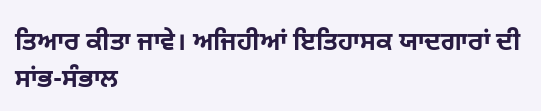ਤਿਆਰ ਕੀਤਾ ਜਾਵੇ। ਅਜਿਹੀਆਂ ਇਤਿਹਾਸਕ ਯਾਦਗਾਰਾਂ ਦੀ ਸਾਂਭ-ਸੰਭਾਲ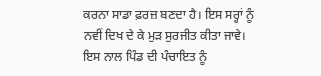ਕਰਨਾ ਸਾਡਾ ਫ਼ਰਜ਼ ਬਣਦਾ ਹੈ। ਇਸ ਸਰ੍ਹਾਂ ਨੂੰ ਨਵੀਂ ਦਿਖ ਦੇ ਕੇ ਮੁੜ ਸੁਰਜੀਤ ਕੀਤਾ ਜਾਵੇ। ਇਸ ਨਾਲ ਪਿੰਡ ਦੀ ਪੰਚਾਇਤ ਨੂੰ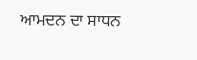ਆਮਦਨ ਦਾ ਸਾਧਨ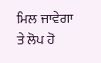ਮਿਲ ਜਾਵੇਗਾ ਤੇ ਲੋਪ ਹੋ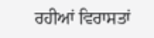ਰਹੀਆਂ ਵਿਰਾਸਤਾਂ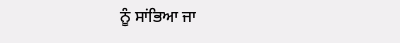ਨੂੰ ਸਾਂਭਿਆ ਜਾ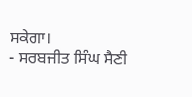ਸਕੇਗਾ।
- ਸਰਬਜੀਤ ਸਿੰਘ ਸੈਣੀ